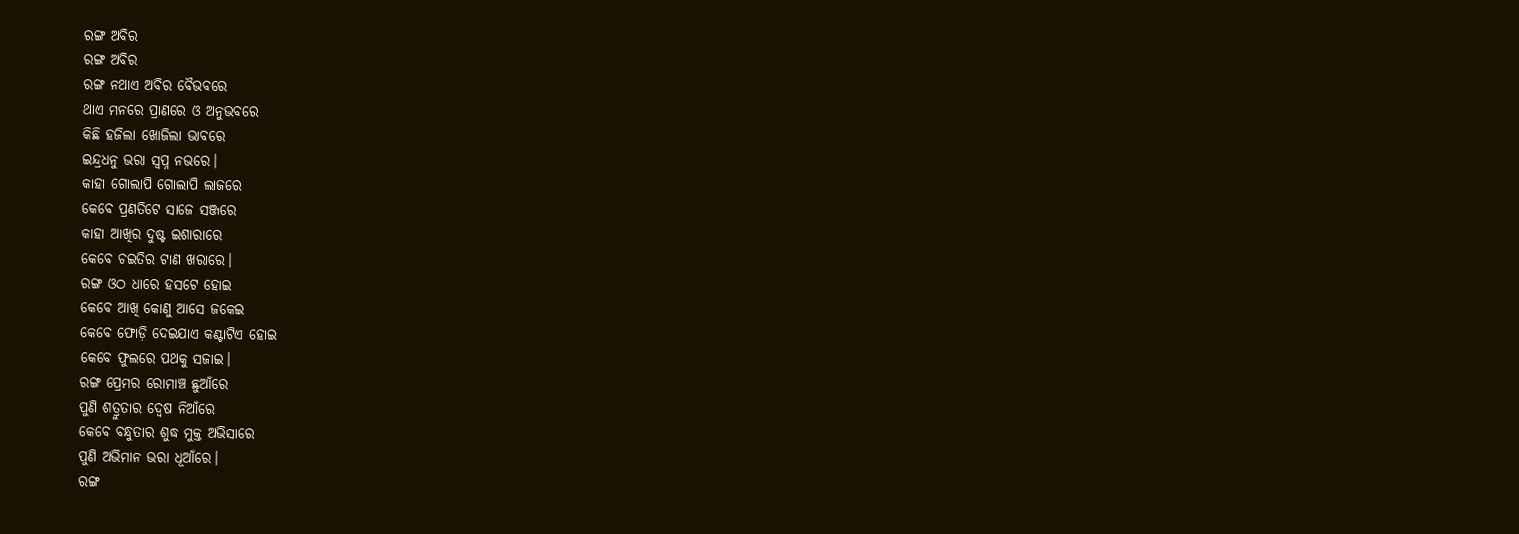ରଙ୍ଗ ଅବିର
ରଙ୍ଗ ଅବିର
ରଙ୍ଗ ନଥାଏ ଅବିର ବୈଭବରେ
ଥାଏ ମନରେ ପ୍ରାଣରେ ଓ ଅନୁଭବରେ
କିଛି ହଜିଲା ଖୋଜିଲା ଭାବରେ
ଇନ୍ଦ୍ରଧନୁ ଭରା ସ୍ୱପ୍ନ ନଭରେ।
କାହା ଗୋଲାପି ଗୋଲାପି ଲାଜରେ
କେବେ ପ୍ରଣତିଟେ ସାଜେ ସଞ୍ଜରେ
କାହା ଆଖିର ଦୁଷ୍ଟ ଇଶାରାରେ
କେବେ ଚଇତିର ଟାଣ ଖରାରେ।
ରଙ୍ଗ ଓଠ ଧାରେ ହସଟେ ହୋଇ
କେବେ ଆଖି କୋଣୁ ଆସେ ଜକେଇ
କେବେ ଫୋଡ଼ି ଦେଇଯାଏ କଣ୍ଟାଟିଏ ହୋଇ
କେବେ ଫୁଲରେ ପଥକୁ ସଜାଇ।
ରଙ୍ଗ ପ୍ରେମର ରୋମାଞ୍ଚ ଛୁଆଁରେ
ପୁଣି ଶତ୍ରୁତାର ଦ୍ୱେଷ ନିଆଁରେ
କେବେ ବନ୍ଧୁତାର ଶୁଦ୍ଧ ମୁକ୍ତ ଅଭିସାରେ
ପୁଣି ଅଭିମାନ ଭରା ଧୂଆଁରେ।
ରଙ୍ଗ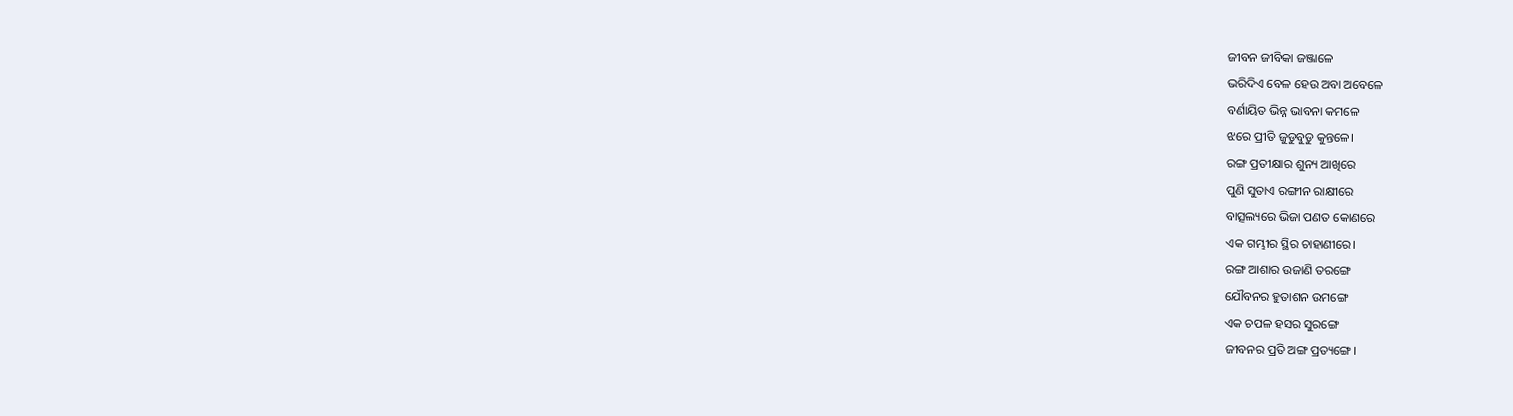ଜୀବନ ଜୀବିକା ଜଞ୍ଜାଳେ
ଭରିଦିଏ ବେଳ ହେଉ ଅବା ଅବେଳେ
ବର୍ଣାୟିତ ଭିନ୍ନ ଭାବନା କମଳେ
ଝରେ ପ୍ରୀତି ଜୁଡୁବୁଡୁ କୁନ୍ତଳେ।
ରଙ୍ଗ ପ୍ରତୀକ୍ଷାର ଶୁନ୍ୟ ଆଖିରେ
ପୁଣି ସୁତାଏ ରଙ୍ଗୀନ ରାକ୍ଷୀରେ
ବାତ୍ସଲ୍ୟରେ ଭିଜା ପଣତ କୋଣରେ
ଏକ ଗମ୍ଭୀର ସ୍ଥିର ଚାହାଣୀରେ।
ରଙ୍ଗ ଆଶାର ଉଜାଣି ତରଙ୍ଗେ
ଯୌବନର ହୁତାଶନ ଉମଙ୍ଗେ
ଏକ ଚପଳ ହସର ସୁରଙ୍ଗେ
ଜୀବନର ପ୍ରତି ଅଙ୍ଗ ପ୍ରତ୍ୟଙ୍ଗେ।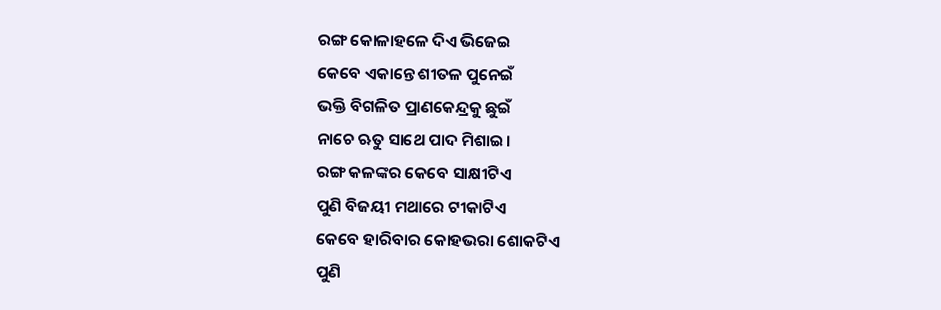ରଙ୍ଗ କୋଳାହଳେ ଦିଏ ଭିଜେଇ
କେବେ ଏକାନ୍ତେ ଶୀତଳ ପୁନେଇଁ
ଭକ୍ତି ବିଗଳିତ ପ୍ରାଣକେନ୍ଦ୍ରକୁ ଛୁଇଁ
ନାଚେ ଋତୁ ସାଥେ ପାଦ ମିଶାଇ।
ରଙ୍ଗ କଳଙ୍କର କେବେ ସାକ୍ଷୀଟିଏ
ପୁଣି ବିଜୟୀ ମଥାରେ ଟୀକାଟିଏ
କେବେ ହାରିବାର କୋହଭରା ଶୋକଟିଏ
ପୁଣି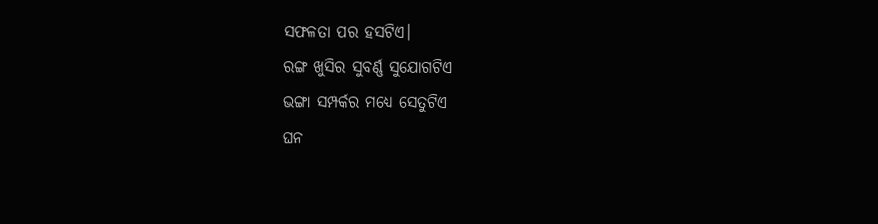ସଫଳତା ପର ହସଟିଏ।
ରଙ୍ଗ ଖୁସିର ସୁବର୍ଣ୍ଣ ସୁଯୋଗଟିଏ
ଭଙ୍ଗା ସମ୍ପର୍କର ମଧ୍ୟେ ସେତୁଟିଏ
ଘନ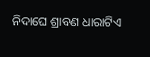ନିଦାଘେ ଶ୍ରାବଣ ଧାରାଟିଏ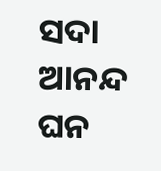ସଦା ଆନନ୍ଦ ଘନ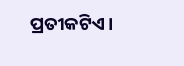ପ୍ରତୀକଟିଏ।